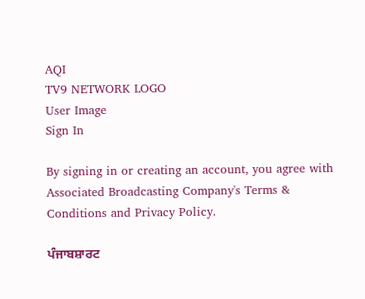AQI
TV9 NETWORK LOGO
User Image
Sign In

By signing in or creating an account, you agree with Associated Broadcasting Company's Terms & Conditions and Privacy Policy.

ਪੰਜਾਬਸ਼ਾਰਟ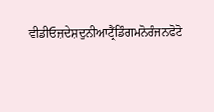ਵੀਡੀਓਜ਼ਦੇਸ਼ਦੁਨੀਆਟ੍ਰੈਂਡਿੰਗਮਨੋਰੰਜਨਫੋਟੋ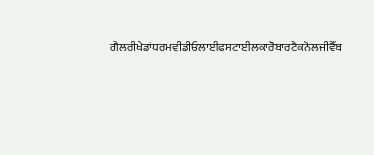ਗੈਲਰੀਖੇਡਾਂਧਰਮਵੀਡੀਓਲਾਈਫਸਟਾਈਲਕਾਰੋਬਾਰਟੈਕਨੋਲਜੀਵੈੱਬ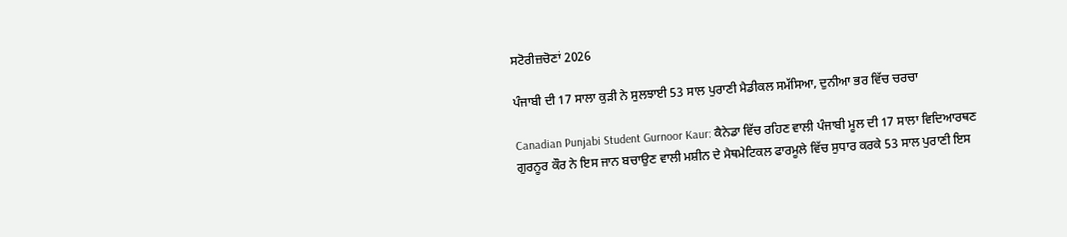ਸਟੋਰੀਜ਼ਚੋਣਾਂ 2026

ਪੰਜਾਬੀ ਦੀ 17 ਸਾਲਾ ਕੁੜੀ ਨੇ ਸੁਲਝਾਈ 53 ਸਾਲ ਪੁਰਾਣੀ ਮੈਡੀਕਲ ਸਮੱਸਿਆ, ਦੁਨੀਆ ਭਰ ਵਿੱਚ ਚਰਚਾ

Canadian Punjabi Student Gurnoor Kaur: ਕੈਨੇਡਾ ਵਿੱਚ ਰਹਿਣ ਵਾਲੀ ਪੰਜਾਬੀ ਮੂਲ ਦੀ 17 ਸਾਲਾ ਵਿਦਿਆਰਥਣ ਗੁਰਨੂਰ ਕੌਰ ਨੇ ਇਸ ਜਾਨ ਬਚਾਉਣ ਵਾਲੀ ਮਸ਼ੀਨ ਦੇ ਮੈਥਮੇਟਿਕਲ ਫਾਰਮੂਲੇ ਵਿੱਚ ਸੁਧਾਰ ਕਰਕੇ 53 ਸਾਲ ਪੁਰਾਣੀ ਇਸ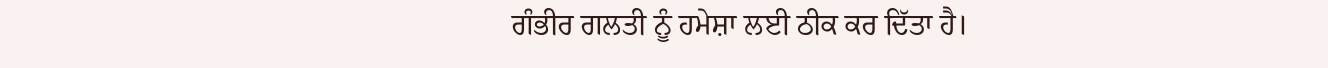ਗੰਭੀਰ ਗਲਤੀ ਨੂੰ ਹਮੇਸ਼ਾ ਲਈ ਠੀਕ ਕਰ ਦਿੱਤਾ ਹੈ।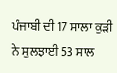ਪੰਜਾਬੀ ਦੀ 17 ਸਾਲਾ ਕੁੜੀ ਨੇ ਸੁਲਝਾਈ 53 ਸਾਲ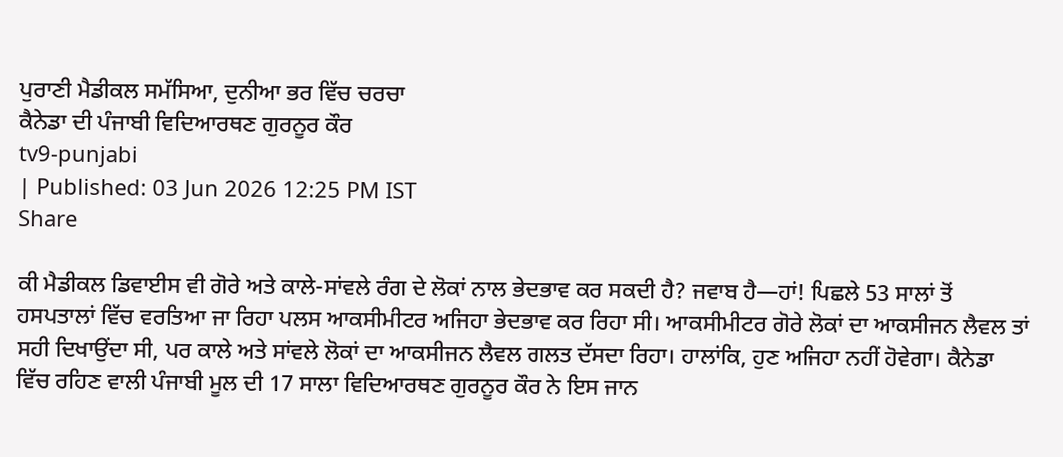ਪੁਰਾਣੀ ਮੈਡੀਕਲ ਸਮੱਸਿਆ, ਦੁਨੀਆ ਭਰ ਵਿੱਚ ਚਰਚਾ
ਕੈਨੇਡਾ ਦੀ ਪੰਜਾਬੀ ਵਿਦਿਆਰਥਣ ਗੁਰਨੂਰ ਕੌਰ
tv9-punjabi
| Published: 03 Jun 2026 12:25 PM IST
Share

ਕੀ ਮੈਡੀਕਲ ਡਿਵਾਈਸ ਵੀ ਗੋਰੇ ਅਤੇ ਕਾਲੇ-ਸਾਂਵਲੇ ਰੰਗ ਦੇ ਲੋਕਾਂ ਨਾਲ ਭੇਦਭਾਵ ਕਰ ਸਕਦੀ ਹੈ? ਜਵਾਬ ਹੈ—ਹਾਂ! ਪਿਛਲੇ 53 ਸਾਲਾਂ ਤੋਂ ਹਸਪਤਾਲਾਂ ਵਿੱਚ ਵਰਤਿਆ ਜਾ ਰਿਹਾ ਪਲਸ ਆਕਸੀਮੀਟਰ ਅਜਿਹਾ ਭੇਦਭਾਵ ਕਰ ਰਿਹਾ ਸੀ। ਆਕਸੀਮੀਟਰ ਗੋਰੇ ਲੋਕਾਂ ਦਾ ਆਕਸੀਜਨ ਲੈਵਲ ਤਾਂ ਸਹੀ ਦਿਖਾਉਂਦਾ ਸੀ, ਪਰ ਕਾਲੇ ਅਤੇ ਸਾਂਵਲੇ ਲੋਕਾਂ ਦਾ ਆਕਸੀਜਨ ਲੈਵਲ ਗਲਤ ਦੱਸਦਾ ਰਿਹਾ। ਹਾਲਾਂਕਿ, ਹੁਣ ਅਜਿਹਾ ਨਹੀਂ ਹੋਵੇਗਾ। ਕੈਨੇਡਾ ਵਿੱਚ ਰਹਿਣ ਵਾਲੀ ਪੰਜਾਬੀ ਮੂਲ ਦੀ 17 ਸਾਲਾ ਵਿਦਿਆਰਥਣ ਗੁਰਨੂਰ ਕੌਰ ਨੇ ਇਸ ਜਾਨ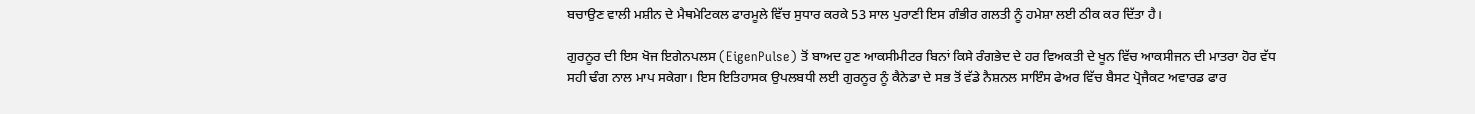ਬਚਾਉਣ ਵਾਲੀ ਮਸ਼ੀਨ ਦੇ ਮੈਥਮੇਟਿਕਲ ਫਾਰਮੂਲੇ ਵਿੱਚ ਸੁਧਾਰ ਕਰਕੇ 53 ਸਾਲ ਪੁਰਾਣੀ ਇਸ ਗੰਭੀਰ ਗਲਤੀ ਨੂੰ ਹਮੇਸ਼ਾ ਲਈ ਠੀਕ ਕਰ ਦਿੱਤਾ ਹੈ।

ਗੁਰਨੂਰ ਦੀ ਇਸ ਖੋਜ ਇਗੇਨਪਲਸ (EigenPulse) ਤੋਂ ਬਾਅਦ ਹੁਣ ਆਕਸੀਮੀਟਰ ਬਿਨਾਂ ਕਿਸੇ ਰੰਗਭੇਦ ਦੇ ਹਰ ਵਿਅਕਤੀ ਦੇ ਖੂਨ ਵਿੱਚ ਆਕਸੀਜਨ ਦੀ ਮਾਤਰਾ ਹੋਰ ਵੱਧ ਸਹੀ ਢੰਗ ਨਾਲ ਮਾਪ ਸਕੇਗਾ। ਇਸ ਇਤਿਹਾਸਕ ਉਪਲਬਧੀ ਲਈ ਗੁਰਨੂਰ ਨੂੰ ਕੈਨੇਡਾ ਦੇ ਸਭ ਤੋਂ ਵੱਡੇ ਨੈਸ਼ਨਲ ਸਾਇੰਸ ਫੇਅਰ ਵਿੱਚ ਬੈਸਟ ਪ੍ਰੋਜੈਕਟ ਅਵਾਰਡ ਫਾਰ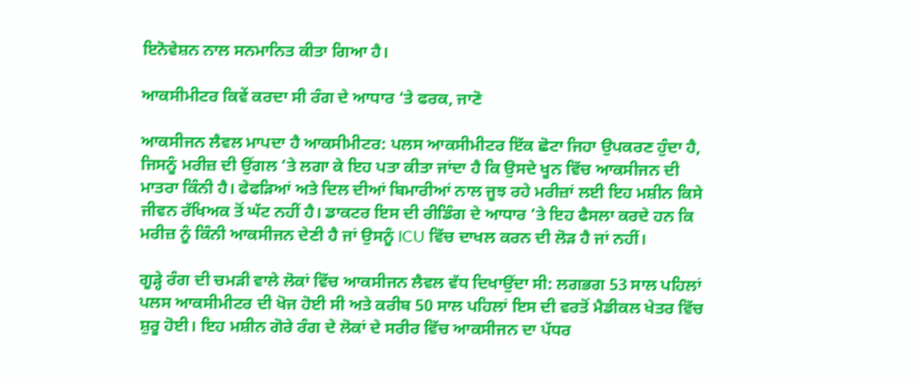ਇਨੋਵੇਸ਼ਨ ਨਾਲ ਸਨਮਾਨਿਤ ਕੀਤਾ ਗਿਆ ਹੈ।

ਆਕਸੀਮੀਟਰ ਕਿਵੇਂ ਕਰਦਾ ਸੀ ਰੰਗ ਦੇ ਆਧਾਰ ‘ਤੇ ਫਰਕ, ਜਾਣੋ

ਆਕਸੀਜਨ ਲੈਵਲ ਮਾਪਦਾ ਹੈ ਆਕਸੀਮੀਟਰ: ਪਲਸ ਆਕਸੀਮੀਟਰ ਇੱਕ ਛੋਟਾ ਜਿਹਾ ਉਪਕਰਣ ਹੁੰਦਾ ਹੈ, ਜਿਸਨੂੰ ਮਰੀਜ਼ ਦੀ ਉਂਗਲ ‘ਤੇ ਲਗਾ ਕੇ ਇਹ ਪਤਾ ਕੀਤਾ ਜਾਂਦਾ ਹੈ ਕਿ ਉਸਦੇ ਖੂਨ ਵਿੱਚ ਆਕਸੀਜਨ ਦੀ ਮਾਤਰਾ ਕਿੰਨੀ ਹੈ। ਫੇਫੜਿਆਂ ਅਤੇ ਦਿਲ ਦੀਆਂ ਬਿਮਾਰੀਆਂ ਨਾਲ ਜੂਝ ਰਹੇ ਮਰੀਜ਼ਾਂ ਲਈ ਇਹ ਮਸ਼ੀਨ ਕਿਸੇ ਜੀਵਨ ਰੱਖਿਅਕ ਤੋਂ ਘੱਟ ਨਹੀਂ ਹੈ। ਡਾਕਟਰ ਇਸ ਦੀ ਰੀਡਿੰਗ ਦੇ ਆਧਾਰ ‘ਤੇ ਇਹ ਫੈਸਲਾ ਕਰਦੇ ਹਨ ਕਿ ਮਰੀਜ਼ ਨੂੰ ਕਿੰਨੀ ਆਕਸੀਜਨ ਦੇਣੀ ਹੈ ਜਾਂ ਉਸਨੂੰ ICU ਵਿੱਚ ਦਾਖਲ ਕਰਨ ਦੀ ਲੋੜ ਹੈ ਜਾਂ ਨਹੀਂ।

ਗੂੜ੍ਹੇ ਰੰਗ ਦੀ ਚਮੜੀ ਵਾਲੇ ਲੋਕਾਂ ਵਿੱਚ ਆਕਸੀਜਨ ਲੈਵਲ ਵੱਧ ਦਿਖਾਉਂਦਾ ਸੀ: ਲਗਭਗ 53 ਸਾਲ ਪਹਿਲਾਂ ਪਲਸ ਆਕਸੀਮੀਟਰ ਦੀ ਖੋਜ ਹੋਈ ਸੀ ਅਤੇ ਕਰੀਬ 50 ਸਾਲ ਪਹਿਲਾਂ ਇਸ ਦੀ ਵਰਤੋਂ ਮੈਡੀਕਲ ਖੇਤਰ ਵਿੱਚ ਸ਼ੁਰੂ ਹੋਈ। ਇਹ ਮਸ਼ੀਨ ਗੋਰੇ ਰੰਗ ਦੇ ਲੋਕਾਂ ਦੇ ਸਰੀਰ ਵਿੱਚ ਆਕਸੀਜਨ ਦਾ ਪੱਧਰ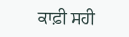ਕਾਫ਼ੀ ਸਹੀ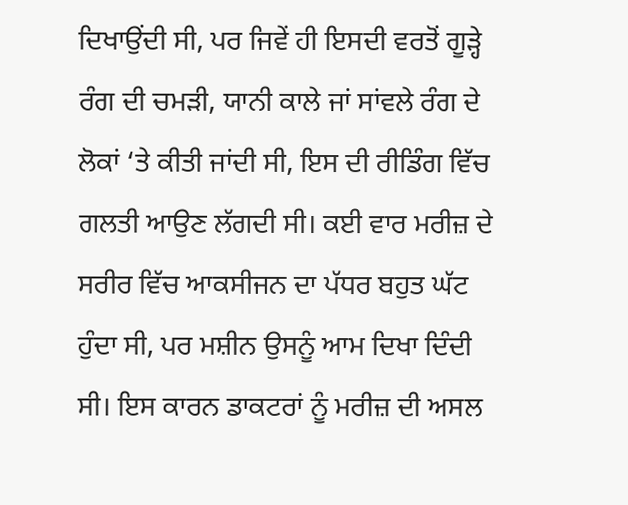ਦਿਖਾਉਂਦੀ ਸੀ, ਪਰ ਜਿਵੇਂ ਹੀ ਇਸਦੀ ਵਰਤੋਂ ਗੂੜ੍ਹੇ ਰੰਗ ਦੀ ਚਮੜੀ, ਯਾਨੀ ਕਾਲੇ ਜਾਂ ਸਾਂਵਲੇ ਰੰਗ ਦੇ ਲੋਕਾਂ ‘ਤੇ ਕੀਤੀ ਜਾਂਦੀ ਸੀ, ਇਸ ਦੀ ਰੀਡਿੰਗ ਵਿੱਚ ਗਲਤੀ ਆਉਣ ਲੱਗਦੀ ਸੀ। ਕਈ ਵਾਰ ਮਰੀਜ਼ ਦੇ ਸਰੀਰ ਵਿੱਚ ਆਕਸੀਜਨ ਦਾ ਪੱਧਰ ਬਹੁਤ ਘੱਟ ਹੁੰਦਾ ਸੀ, ਪਰ ਮਸ਼ੀਨ ਉਸਨੂੰ ਆਮ ਦਿਖਾ ਦਿੰਦੀ ਸੀ। ਇਸ ਕਾਰਨ ਡਾਕਟਰਾਂ ਨੂੰ ਮਰੀਜ਼ ਦੀ ਅਸਲ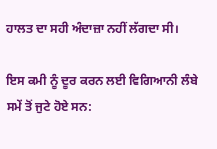ਹਾਲਤ ਦਾ ਸਹੀ ਅੰਦਾਜ਼ਾ ਨਹੀਂ ਲੱਗਦਾ ਸੀ।

ਇਸ ਕਮੀ ਨੂੰ ਦੂਰ ਕਰਨ ਲਈ ਵਿਗਿਆਨੀ ਲੰਬੇ ਸਮੇਂ ਤੋਂ ਜੁਟੇ ਹੋਏ ਸਨ: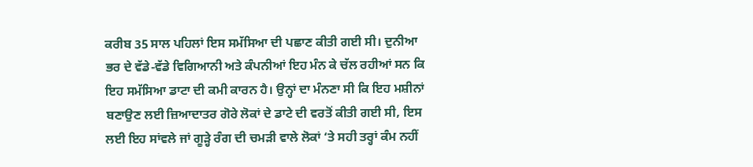ਕਰੀਬ 35 ਸਾਲ ਪਹਿਲਾਂ ਇਸ ਸਮੱਸਿਆ ਦੀ ਪਛਾਣ ਕੀਤੀ ਗਈ ਸੀ। ਦੁਨੀਆ ਭਰ ਦੇ ਵੱਡੇ-ਵੱਡੇ ਵਿਗਿਆਨੀ ਅਤੇ ਕੰਪਨੀਆਂ ਇਹ ਮੰਨ ਕੇ ਚੱਲ ਰਹੀਆਂ ਸਨ ਕਿ ਇਹ ਸਮੱਸਿਆ ਡਾਟਾ ਦੀ ਕਮੀ ਕਾਰਨ ਹੈ। ਉਨ੍ਹਾਂ ਦਾ ਮੰਨਣਾ ਸੀ ਕਿ ਇਹ ਮਸ਼ੀਨਾਂ ਬਣਾਉਣ ਲਈ ਜ਼ਿਆਦਾਤਰ ਗੋਰੇ ਲੋਕਾਂ ਦੇ ਡਾਟੇ ਦੀ ਵਰਤੋਂ ਕੀਤੀ ਗਈ ਸੀ, ਇਸ ਲਈ ਇਹ ਸਾਂਵਲੇ ਜਾਂ ਗੂੜ੍ਹੇ ਰੰਗ ਦੀ ਚਮੜੀ ਵਾਲੇ ਲੋਕਾਂ ‘ਤੇ ਸਹੀ ਤਰ੍ਹਾਂ ਕੰਮ ਨਹੀਂ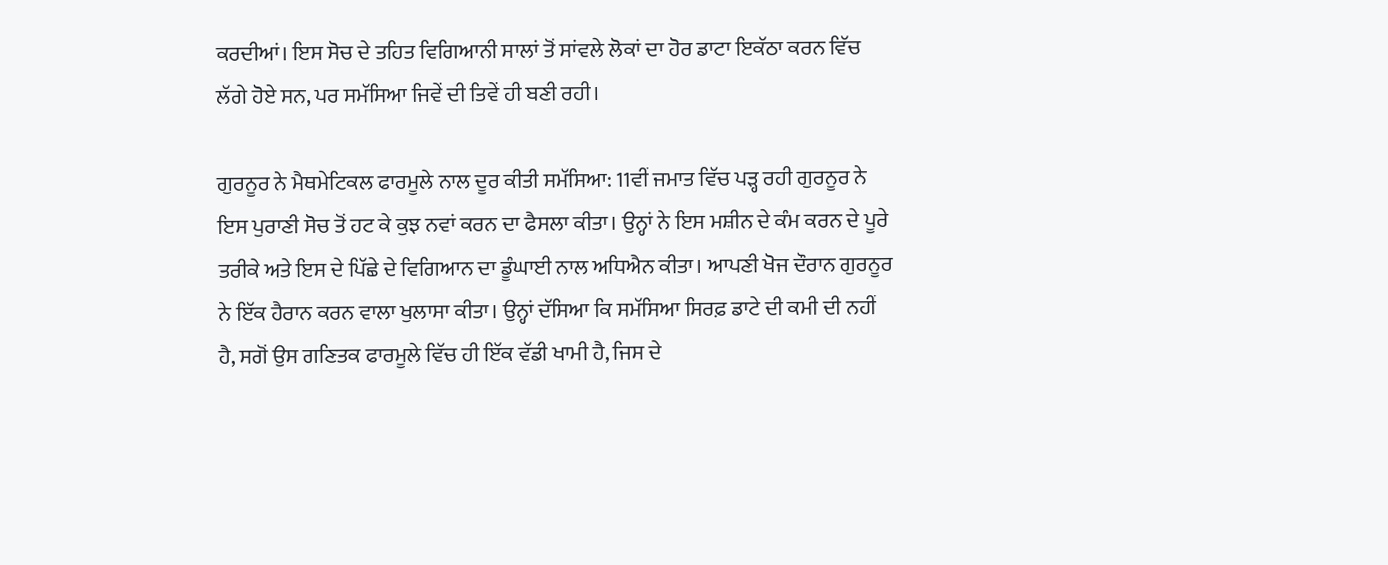ਕਰਦੀਆਂ। ਇਸ ਸੋਚ ਦੇ ਤਹਿਤ ਵਿਗਿਆਨੀ ਸਾਲਾਂ ਤੋਂ ਸਾਂਵਲੇ ਲੋਕਾਂ ਦਾ ਹੋਰ ਡਾਟਾ ਇਕੱਠਾ ਕਰਨ ਵਿੱਚ ਲੱਗੇ ਹੋਏ ਸਨ, ਪਰ ਸਮੱਸਿਆ ਜਿਵੇਂ ਦੀ ਤਿਵੇਂ ਹੀ ਬਣੀ ਰਹੀ।

ਗੁਰਨੂਰ ਨੇ ਮੈਥਮੇਟਿਕਲ ਫਾਰਮੂਲੇ ਨਾਲ ਦੂਰ ਕੀਤੀ ਸਮੱਸਿਆ: 11ਵੀਂ ਜਮਾਤ ਵਿੱਚ ਪੜ੍ਹ ਰਹੀ ਗੁਰਨੂਰ ਨੇ ਇਸ ਪੁਰਾਣੀ ਸੋਚ ਤੋਂ ਹਟ ਕੇ ਕੁਝ ਨਵਾਂ ਕਰਨ ਦਾ ਫੈਸਲਾ ਕੀਤਾ। ਉਨ੍ਹਾਂ ਨੇ ਇਸ ਮਸ਼ੀਨ ਦੇ ਕੰਮ ਕਰਨ ਦੇ ਪੂਰੇ ਤਰੀਕੇ ਅਤੇ ਇਸ ਦੇ ਪਿੱਛੇ ਦੇ ਵਿਗਿਆਨ ਦਾ ਡੂੰਘਾਈ ਨਾਲ ਅਧਿਐਨ ਕੀਤਾ। ਆਪਣੀ ਖੋਜ ਦੌਰਾਨ ਗੁਰਨੂਰ ਨੇ ਇੱਕ ਹੈਰਾਨ ਕਰਨ ਵਾਲਾ ਖੁਲਾਸਾ ਕੀਤਾ। ਉਨ੍ਹਾਂ ਦੱਸਿਆ ਕਿ ਸਮੱਸਿਆ ਸਿਰਫ਼ ਡਾਟੇ ਦੀ ਕਮੀ ਦੀ ਨਹੀਂ ਹੈ, ਸਗੋਂ ਉਸ ਗਣਿਤਕ ਫਾਰਮੂਲੇ ਵਿੱਚ ਹੀ ਇੱਕ ਵੱਡੀ ਖਾਮੀ ਹੈ, ਜਿਸ ਦੇ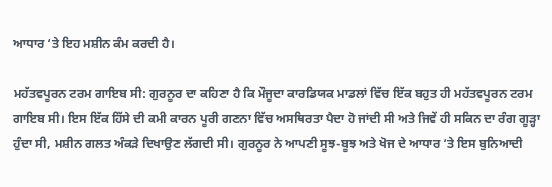ਆਧਾਰ ‘ਤੇ ਇਹ ਮਸ਼ੀਨ ਕੰਮ ਕਰਦੀ ਹੈ।

ਮਹੱਤਵਪੂਰਨ ਟਰਮ ਗਾਇਬ ਸੀ: ਗੁਰਨੂਰ ਦਾ ਕਹਿਣਾ ਹੈ ਕਿ ਮੌਜੂਦਾ ਕਾਰਡਿਯਕ ਮਾਡਲਾਂ ਵਿੱਚ ਇੱਕ ਬਹੁਤ ਹੀ ਮਹੱਤਵਪੂਰਨ ਟਰਮ ਗਾਇਬ ਸੀ। ਇਸ ਇੱਕ ਹਿੱਸੇ ਦੀ ਕਮੀ ਕਾਰਨ ਪੂਰੀ ਗਣਨਾ ਵਿੱਚ ਅਸਥਿਰਤਾ ਪੈਦਾ ਹੋ ਜਾਂਦੀ ਸੀ ਅਤੇ ਜਿਵੇਂ ਹੀ ਸਕਿਨ ਦਾ ਰੰਗ ਗੂੜ੍ਹਾ ਹੁੰਦਾ ਸੀ, ਮਸ਼ੀਨ ਗਲਤ ਅੰਕੜੇ ਦਿਖਾਉਣ ਲੱਗਦੀ ਸੀ। ਗੁਰਨੂਰ ਨੇ ਆਪਣੀ ਸੂਝ-ਬੂਝ ਅਤੇ ਖੋਜ ਦੇ ਆਧਾਰ ‘ਤੇ ਇਸ ਬੁਨਿਆਦੀ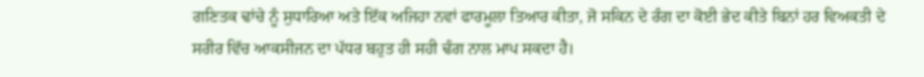ਗਣਿਤਕ ਢਾਂਚੇ ਨੂੰ ਸੁਧਾਰਿਆ ਅਤੇ ਇੱਕ ਅਜਿਹਾ ਨਵਾਂ ਫਾਰਮੂਲਾ ਤਿਆਰ ਕੀਤਾ, ਜੋ ਸਕਿਨ ਦੇ ਰੰਗ ਦਾ ਕੋਈ ਭੇਦ ਕੀਤੇ ਬਿਨਾਂ ਹਰ ਵਿਅਕਤੀ ਦੇ ਸਰੀਰ ਵਿੱਚ ਆਕਸੀਜਨ ਦਾ ਪੱਧਰ ਬਹੁਤ ਹੀ ਸਹੀ ਢੰਗ ਨਾਲ ਮਾਪ ਸਕਦਾ ਹੈ।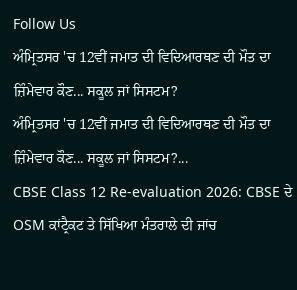Follow Us
ਅੰਮ੍ਰਿਤਸਰ 'ਚ 12ਵੀਂ ਜਮਾਤ ਦੀ ਵਿਦਿਆਰਥਣ ਦੀ ਮੌਤ ਦਾ ਜ਼ਿੰਮੇਵਾਰ ਕੌਣ... ਸਕੂਲ ਜਾਂ ਸਿਸਟਮ?
ਅੰਮ੍ਰਿਤਸਰ 'ਚ 12ਵੀਂ ਜਮਾਤ ਦੀ ਵਿਦਿਆਰਥਣ ਦੀ ਮੌਤ ਦਾ ਜ਼ਿੰਮੇਵਾਰ ਕੌਣ... ਸਕੂਲ ਜਾਂ ਸਿਸਟਮ?...
CBSE Class 12 Re-evaluation 2026: CBSE ਦੇ OSM ਕਾਂਟ੍ਰੈਕਟ ਤੇ ਸਿੱਖਿਆ ਮੰਤਰਾਲੇ ਦੀ ਜਾਂਚ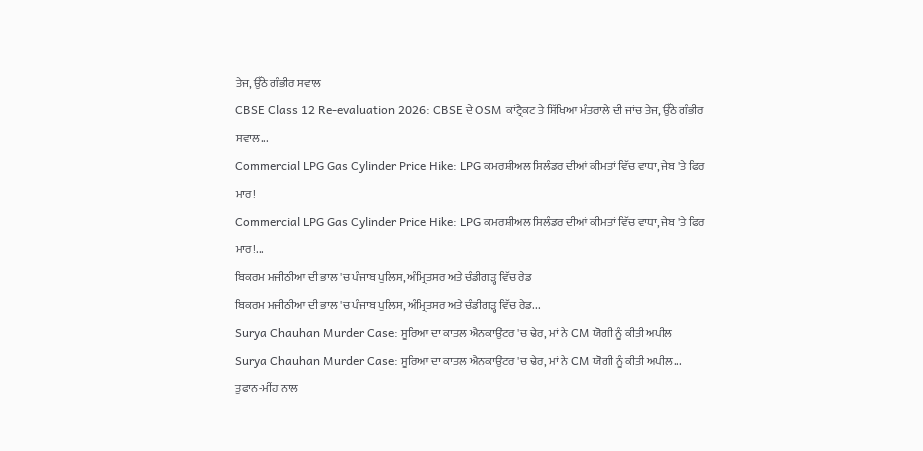ਤੇਜ, ਉੱਠੇ ਗੰਭੀਰ ਸਵਾਲ
CBSE Class 12 Re-evaluation 2026: CBSE ਦੇ OSM ਕਾਂਟ੍ਰੈਕਟ ਤੇ ਸਿੱਖਿਆ ਮੰਤਰਾਲੇ ਦੀ ਜਾਂਚ ਤੇਜ, ਉੱਠੇ ਗੰਭੀਰ ਸਵਾਲ...
Commercial LPG Gas Cylinder Price Hike: LPG ਕਮਰਸ਼ੀਅਲ ਸਿਲੰਡਰ ਦੀਆਂ ਕੀਮਤਾਂ ਵਿੱਚ ਵਾਧਾ, ਜੇਬ 'ਤੇ ਫਿਰ ਮਾਰ!
Commercial LPG Gas Cylinder Price Hike: LPG ਕਮਰਸ਼ੀਅਲ ਸਿਲੰਡਰ ਦੀਆਂ ਕੀਮਤਾਂ ਵਿੱਚ ਵਾਧਾ, ਜੇਬ 'ਤੇ ਫਿਰ ਮਾਰ!...
ਬਿਕਰਮ ਮਜੀਠੀਆ ਦੀ ਭਾਲ 'ਚ ਪੰਜਾਬ ਪੁਲਿਸ, ਅੰਮ੍ਰਿਤਸਰ ਅਤੇ ਚੰਡੀਗੜ੍ਹ ਵਿੱਚ ਰੇਡ
ਬਿਕਰਮ ਮਜੀਠੀਆ ਦੀ ਭਾਲ 'ਚ ਪੰਜਾਬ ਪੁਲਿਸ, ਅੰਮ੍ਰਿਤਸਰ ਅਤੇ ਚੰਡੀਗੜ੍ਹ ਵਿੱਚ ਰੇਡ...
Surya Chauhan Murder Case: ਸੂਰਿਆ ਦਾ ਕਾਤਲ ਐਨਕਾਉਂਟਰ 'ਚ ਢੇਰ, ਮਾਂ ਨੇ CM ਯੋਗੀ ਨੂੰ ਕੀਤੀ ਅਪੀਲ
Surya Chauhan Murder Case: ਸੂਰਿਆ ਦਾ ਕਾਤਲ ਐਨਕਾਉਂਟਰ 'ਚ ਢੇਰ, ਮਾਂ ਨੇ CM ਯੋਗੀ ਨੂੰ ਕੀਤੀ ਅਪੀਲ...
ਤੁਫਾਨ-ਮੀਂਹ ਨਾਲ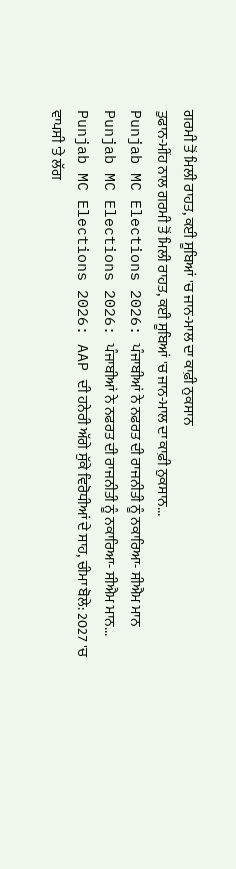ਗਰਮੀ ਤੋਂ ਮਿਲੀ ਰਾਹਤ, ਕਈ ਸੂਬਿਆਂ 'ਚ ਜਾਨ-ਮਾਲ ਦਾ ਕਾਫ਼ੀ ਨੁਕਸਾਨ
ਤੁਫਾਨ-ਮੀਂਹ ਨਾਲ ਗਰਮੀ ਤੋਂ ਮਿਲੀ ਰਾਹਤ, ਕਈ ਸੂਬਿਆਂ 'ਚ ਜਾਨ-ਮਾਲ ਦਾ ਕਾਫ਼ੀ ਨੁਕਸਾਨ...
Punjab MC Elections 2026: ਪੰਜਾਬੀਆਂ ਨੇ ਨਫਰਤ ਦੀ ਰਾਜਨੀਤੀ ਨੂੰ ਨਕਾਰਿਆ- ਸੀਐਮ ਮਾਨ
Punjab MC Elections 2026: ਪੰਜਾਬੀਆਂ ਨੇ ਨਫਰਤ ਦੀ ਰਾਜਨੀਤੀ ਨੂੰ ਨਕਾਰਿਆ- ਸੀਐਮ ਮਾਨ...
Punjab MC Elections 2026: AAP ਦੀ ਹਨੇਰੀ ਅੱਗੇ ਸੁੱਕੇ ਵਿਰੋਧੀਆਂ ਦੇ ਸਾਹ, ਚੀਮਾ ਬੋਲੇ: 2027 'ਚ ਵਾਪਸੀ 'ਤੇ ਲੱਗ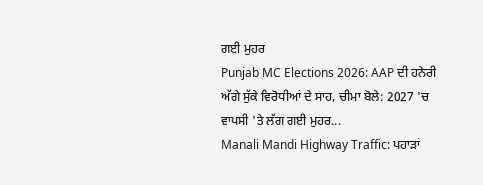ਗਈ ਮੁਹਰ
Punjab MC Elections 2026: AAP ਦੀ ਹਨੇਰੀ ਅੱਗੇ ਸੁੱਕੇ ਵਿਰੋਧੀਆਂ ਦੇ ਸਾਹ, ਚੀਮਾ ਬੋਲੇ: 2027 'ਚ ਵਾਪਸੀ 'ਤੇ ਲੱਗ ਗਈ ਮੁਹਰ...
Manali Mandi Highway Traffic: ਪਹਾੜਾਂ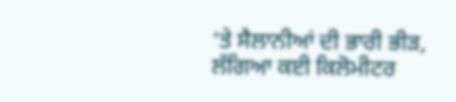'ਤੇ ਸੈਲਾਨੀਆਂ ਦੀ ਭਾਰੀ ਭੀੜ, ਲੱਗਿਆ ਕਈ ਕਿਲੋਮੀਟਰ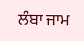ਲੰਬਾ ਜਾਮ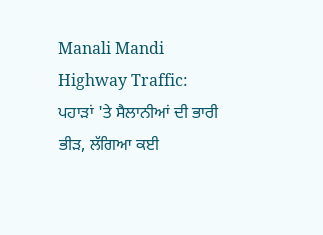Manali Mandi Highway Traffic: ਪਹਾੜਾਂ 'ਤੇ ਸੈਲਾਨੀਆਂ ਦੀ ਭਾਰੀ ਭੀੜ, ਲੱਗਿਆ ਕਈ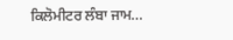ਕਿਲੋਮੀਟਰ ਲੰਬਾ ਜਾਮ...